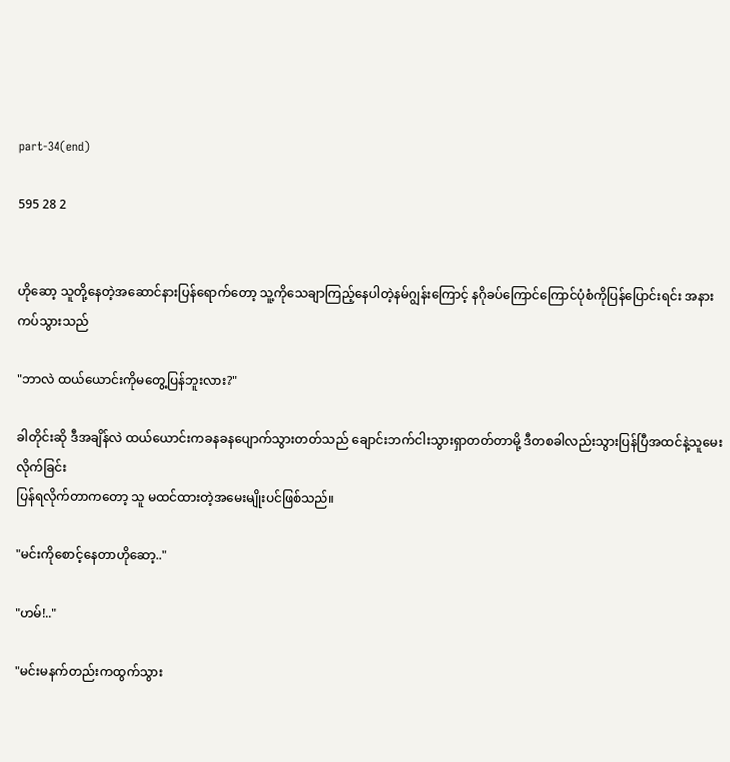part-34(end)

595 28 2


ဟိုဆော့ သူတို့နေတဲ့အဆောင်နားပြန်ရောက်တော့ သူ့ကိုသေချာကြည့်နေပါတဲ့နမ်ဂျွန်းကြောင့် နဂိုခပ်ကြောင်ကြောင်ပုံစံကိုပြန်ပြောင်းရင်း အနားကပ်သွားသည်

"ဘာလဲ ထယ်ယောင်းကိုမတွေ့ပြန်ဘူးလား?"

ခါတိုင်းဆို ဒီအချိန်လဲ ထယ်ယောင်းကခနခနပျောက်သွားတတ်သည် ချောင်းဘက်ငါးသွားရှာတတ်တာမို့ ဒီတစခါလည်းသွားပြန်ပြီအထင်နဲ့သူမေးလိုက်ခြင်း
ပြန်ရလိုက်တာကတော့ သူ မထင်ထားတဲ့အမေးမျိုးပင်ဖြစ်သည်။

"မင်းကိုစောင့်နေတာဟိုဆော့.."

"ဟမ်!.."

"မင်းမနက်တည်းကထွက်သွား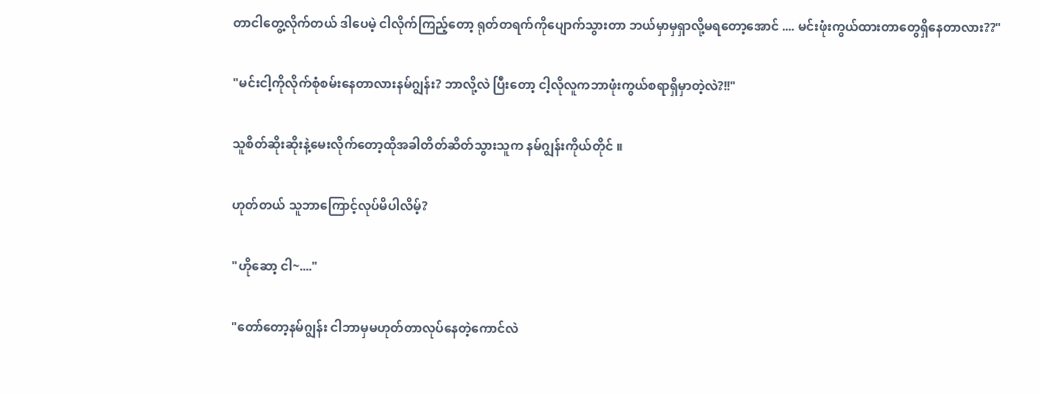တာငါတွေ့လိုက်တယ် ဒါပေမဲ့ ငါလိုက်ကြည့်တော့ ရုတ်တရက်ကိုပျောက်သွားတာ ဘယ်မှာမှရှာလို့မရတော့အောင် .... မင်းဖုံးကွယ်ထားတာတွေရှိနေတာလား??"

"မင်းငါ့ကိုလိုက်စုံစမ်းနေတာလားနမ်ဂျွန်း? ဘာလို့လဲ ပြီးတော့ ငါ့လိုလူကဘာဖုံးကွယ်စရာရှိမှာတဲ့လဲ?!!"

သူစိတ်ဆိုးဆိုးနဲ့မေးလိုက်တော့ထိုအခါတိတ်ဆိတ်သွားသူက နမ်ဂျွန်းကိုယ်တိုင် ။

ဟုတ်တယ် သူဘာကြောင့်လုပ်မိပါလိမ့်?

"ဟိုဆော့ ငါ~...."

"တော်တော့နမ်ဂျွန်း ငါဘာမှမဟုတ်တာလုပ်နေတဲ့ကောင်လဲ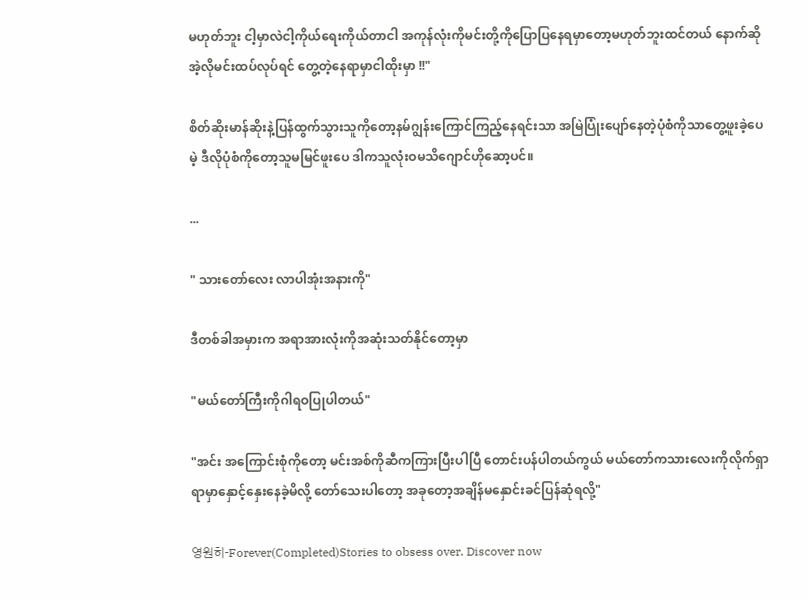မဟုတ်ဘူး ငါ့မှာလဲငါ့ကိုယ်ရေးကိုယ်တာငါ အကုန်လုံးကိုမင်းတို့ကိုပြောပြနေရမှာတော့မဟုတ်ဘူးထင်တယ် နောက်ဆိုအဲ့လိုမင်းထပ်လုပ်ရင် တွေ့တဲ့နေရာမှာငါထိုးမှာ !!"

စိတ်ဆိုးမာန်ဆိုးနဲ့ပြန်ထွက်သွားသူကိုတော့နမ်ဂျွန်းကြောင်ကြည့်နေရင်းသာ အမြဲပြုံးပျော်နေတဲ့ပုံစံကိုသာတွေ့ဖူးခဲ့ပေမဲ့ ဒီလိုပုံစံကိုတော့သူမမြင်ဖူးပေ ဒါကသူလုံးဝမသိဂျောင်ဟိုဆော့ပင်။

...

" သားတော်လေး လာပါအုံးအနားကို"

ဒီတစ်ခါအမှားက အရာအားလုံးကိုအဆုံးသတ်နိုင်တော့မှာ

"မယ်တော်ကြီးကိုဂါရဝပြုပါတယ်"

"အင်း အကြောင်းစုံကိုတော့ မင်းအစ်ကိုဆီကကြားပြီးပါပြီ တောင်းပန်ပါတယ်ကွယ် မယ်တော်ကသားလေးကိုလိုက်ရှာရာမှာနှောင့်နှေးနေခဲ့မိလို့ တော်သေးပါတော့ အခုတော့အချိန်မနှောင်းခင်ပြန်ဆုံရလို့"

영원히-Forever(Completed)Stories to obsess over. Discover now